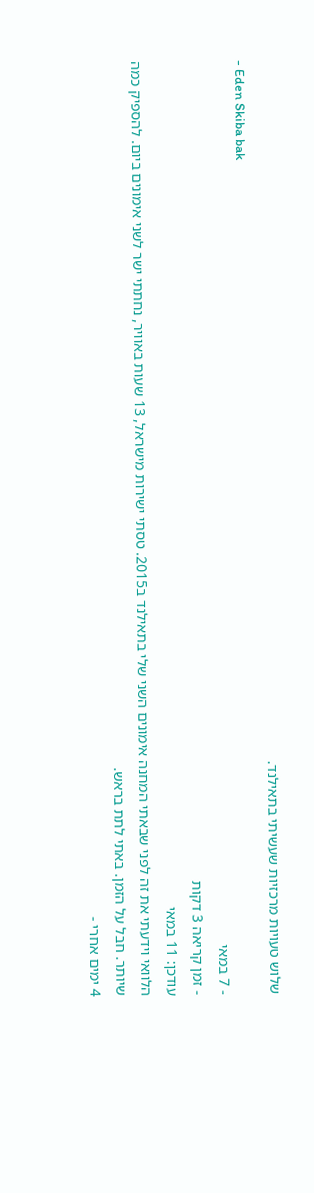שלוש טעויות מרכזיות שעשיתי בתאילנד.
- Eden Skiba bak
- 7 במאי
- זמן קריאה 3 דקות
עודכן: 11 במאי
הלוואי וידעתי את זה לפני שבאתי המחנה אימונים השני שלי בתאילנד ב2015. טסתי ישירות מישראל, 13 שעות באוויר, נחתתי ישר לשני אימונים ביום. להספיק כמה שיותר. חבל על הזמן. באתי לתת בראש.
4 ימים אחרי -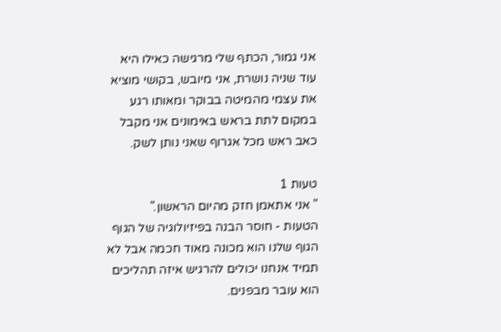אני גמור, הכתף שלי מרגישה כאילו היא עוד שניה נושרת, אני מיובש, בקושי מוציא את עצמי מהמיטה בבוקר ומאותו רגע במקום לתת בראש באימונים אני מקבל כאב ראש מכל אגרוף שאני נותן לשק.

טעות 1
" אני אתאמן חזק מהיום הראשון."
הטעות - חוסר הבנה בפיזיולוגיה של הגוף
הגוף שלנו הוא מכונה מאוד חכמה אבל לא תמיד אנחנו יכולים להרגיש איזה תהליכים הוא עובר מבפנים.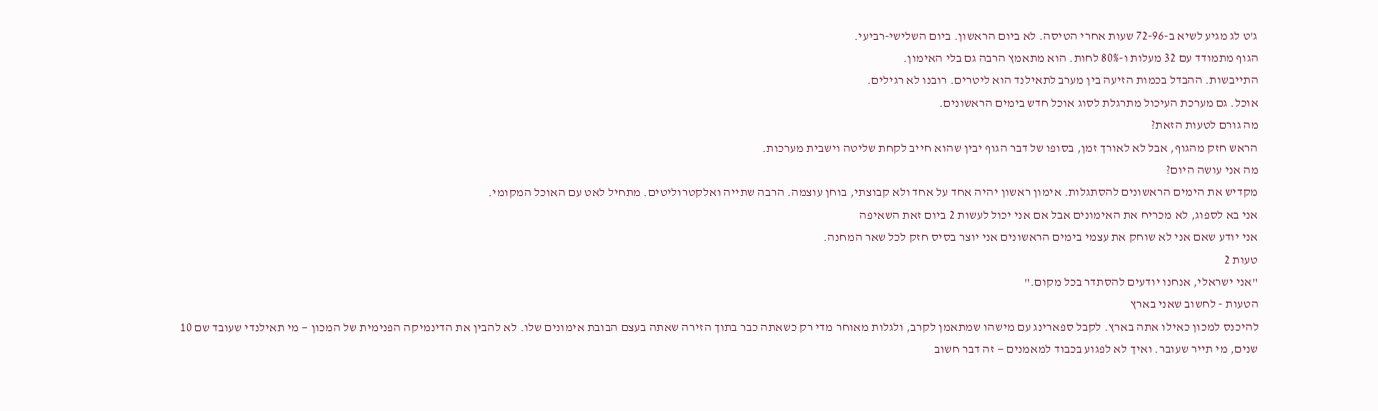ג'ט לג מגיע לשיא ב-72-96 שעות אחרי הטיסה. לא ביום הראשון. ביום השלישי-רביעי.
הגוף מתמודד עם 32 מעלות ו-80% לחות. הוא מתאמץ הרבה גם בלי האימון.
התייבשות. ההבדל בכמות הזיעה בין מערב לתאילנד הוא ליטרים. רובנו לא רגילים.
אוכל. גם מערכת העיכול מתרגלת לסוג אוכל חדש בימים הראשונים.
מה גורם לטעות הזאת?
הראש חזק מהגוף, אבל לא לאורך זמן, בסופו של דבר הגוף יבין שהוא חייב לקחת שליטה וישבית מערכות.
מה אני עושה היום?
מקדיש את הימים הראשונים להסתגלות. אימון ראשון יהיה אחד על אחד ולא קבוצתי, בוחן עוצמה. הרבה שתייה ואלקטרוליטים. מתחיל לאט עם האוכל המקומי.
אני בא לספוג, לא מכריח את האימונים אבל אם אני יכול לעשות 2 ביום זאת השאיפה
אני יודע שאם אני לא שוחק את עצמי בימים הראשונים אני יוצר בסיס חזק לכל שאר המחנה.
טעות 2
"אני ישראלי, אנחנו יודעים להסתדר בכל מקום."
הטעות - לחשוב שאני בארץ
להיכנס למכון כאילו אתה בארץ. לקבל ספארינג עם מישהו שמתאמן לקרב, ולגלות מאוחר מדי רק כשאתה כבר בתוך הזירה שאתה בעצם הבובת אימונים שלו. לא להבין את הדינמיקה הפנימית של המכון — מי תאילנדי שעובד שם 10 שנים, מי תייר שעובר. ואיך לא לפגוע בכבוד למאמנים — זה דבר חשוב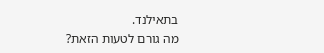בתאילנד.
מה גורם לטעות הזאת?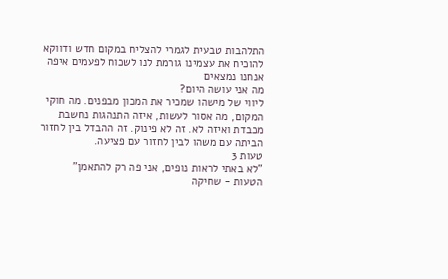התלהבות טבעית לגמרי להצליח במקום חדש ודווקא להוכיח את עצמינו גורמת לנו לשכוח לפעמים איפה אנחנו נמצאים
מה אני עושה היום?
ליווי של מישהו שמכיר את המכון מבפנים. מה חוקי המקום, מה אסור לעשות, איזה התנהגות נחשבת מכבדת ואיזה לא. זה לא פינוק. זה ההבדל בין לחזור הביתה עם משהו לבין לחזור עם פציעה.
טעות 3
"לא באתי לראות נופים, אני פה רק להתאמן"
הטעות - שחיקה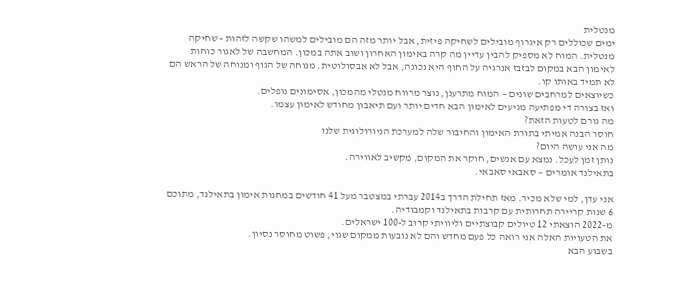מנטלית
ימים שכוללים רק איגרוף מובילים לשחיקה פיזית, אבל יותר מזה הם מובילים למשהו שקשה לזהות - שחיקה מנטלית. המוח לא מספיק להבין עדיין מה קרה באימון האחרון ושוב אתה במכון. המחשבה של לאגור כוחות לאימון הבא במקום לבזבז אנרגיה על החוף היא נכונה, אבל לא אבסולוטית. מנוחה של הגוף ומנוחה של הראש הם לא תמיד באותו קו.
כשיוצאים למרחבים שונים — המוח מתרענן, נוצר מרווח מנטלי מהמכון, אסימונים נופלים.
ואז בצורה די מפתיעה מגיעים לאימון הבא חדים יותר ועם תיאבון מחודש לאימון עצמו.
מה גורם לטעות הזאת?
חוסר הבנה אמיתי בתורת האימון והחיבור שלה למערכת הניורולוגית שלנו
מה אני עושה היום?
נותן זמן לעכל. נמצא עם אנשים, חוקר את המקום, מקשיב לאווירה.
בתאילנד אומרים — סאבאי סאבאי.

אני עדן, למי שלא מכיר. מאז תחילת הדרך ב2014 עברתי במצטבר מעל 41 חודשים במחנות אימון בתאילנד, מתוכם 6 שנות קריירה תחרותית עם קרבות בתאילנד וקמבודיה.
מ-2022 הוצאתי 12 טיולים קבוצתיים וליוויתי קרוב ל-100 ישראלים.
את הטעויות האלה אני רואה כל פעם מחדש והם לא נובעות ממקום שגוי, פשוט מחוסר נסיון.
בשבוע הבא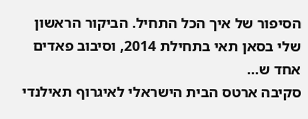הסיפור של איך הכל התחיל. הביקור הראשון שלי בסאן תאי בתחילת 2014, וסיבוב פאדים אחד ש...
סקיבה ארטס הבית הישראלי לאיגרוף תאילנדי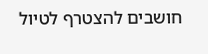חושבים להצטרף לטיול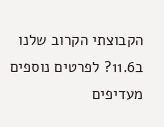הקבוצתי הקרוב שלנו ב11.6? לפרטים נוספים
מעדיפים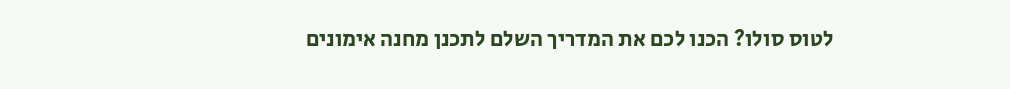לטוס סולו? הכנו לכם את המדריך השלם לתכנן מחנה אימונים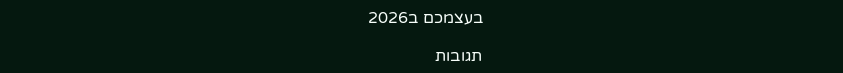בעצמכם ב2026

תגובות